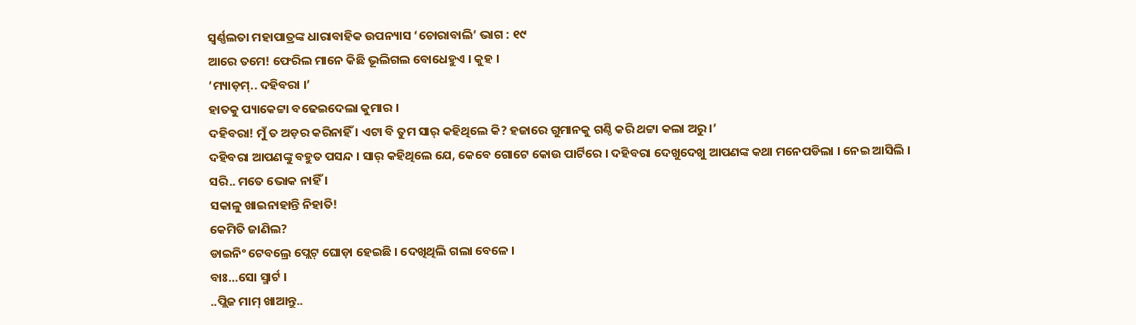ସ୍ୱର୍ଣ୍ଣଲତା ମହାପାତ୍ରଙ୍କ ଧାରାବାହିକ ଉପନ୍ୟାସ ‘ଚୋରାବାଲି’ ଭାଗ : ୧୯
ଆରେ ତମେ! ଫେରିଲ ମାନେ କିଛି ଭୂଲିଗଲ ବୋଧେହୁଏ । କୁହ ।
‘ମ୍ୟାଡ଼ମ୍.. ଦହିବରା ।’
ହାତକୁ ପ୍ୟାକେଟ୍ଟା ବଢେଇଦେଲା କୁମାର ।
ଦହିବରା! ମୁଁ ତ ଅଡ଼ର କରିନାହିଁ । ଏଟା ବି ତୁମ ସାର୍ କହିଥିଲେ କି? ହଜାରେ ଗୁମାନକୁ ଗଣ୍ଠି କରି ଥଟ୍ଟା କଲା ଅରୁ ।’
ଦହିବରା ଆପଣଙ୍କୁ ବହୁତ ପସନ୍ଦ । ସାର୍ କହିଥିଲେ ଯେ, କେବେ ଗୋଟେ କୋଉ ପାର୍ଟିରେ । ଦହିବରା ଦେଖୁଦେଖୁ ଆପଣଙ୍କ କଥା ମନେପଡିଲା । ନେଇ ଆସିଲି ।
ସରି.. ମତେ ଭୋକ ନାହିଁ ।
ସକାଳୁ ଖାଇନାହାନ୍ତି ନିହାତି!
କେମିତି ଜାଣିଲ?
ଡାଇନିଂ ଟେବଲ୍ରେ ପ୍ଲେଟ୍ ଘୋଡ଼ା ହେଇଛି । ଦେଖିଥିଲି ଗଲା ବେଳେ ।
ବାଃ…ସୋ ସ୍ମାର୍ଟ ।
..ପ୍ଲିଜ ମାମ୍ ଖାଆନ୍ତୁ..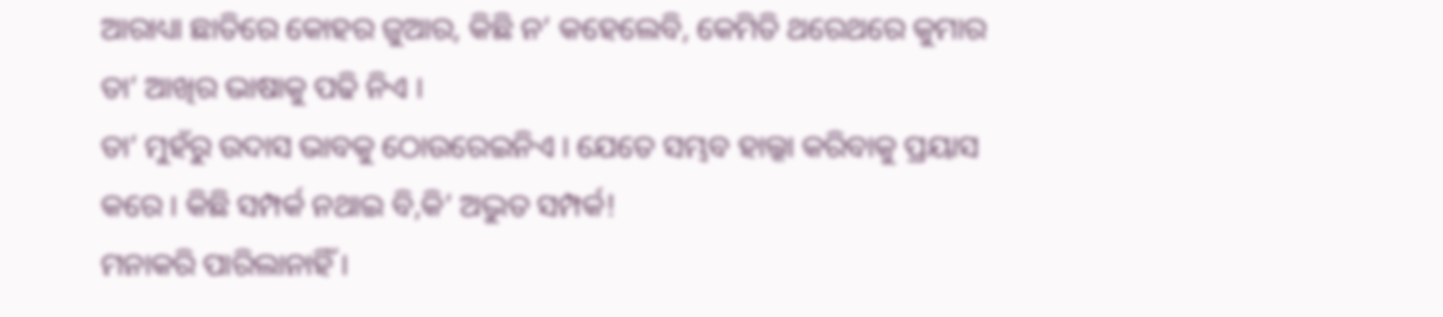ଆରାଧ୍ୟା ଛାତିରେ କୋହର ଜୁଆର, କିଛି ନ’ କହେଲେବି, କେମିତି ଥରେଥରେ କୁମାର ତା’ ଆଖିର ଭାଷାକୁ ପଢି ନିଏ ।
ତା’ ମୁହଁରୁ ଉଦାସ ଭାବକୁ ଠୋଉରେଇନିଏ । ଯେତେ ସମ୍ଭବ ହାଲ୍କା କରିବାକୁ ପ୍ରୟାସ କରେ । କିଛି ସମ୍ପର୍କ ନଥାଇ ବି,କି’ ଅଦ୍ଭୁତ ସମ୍ପର୍କ!
ମନାକରି ପାରିଲାନାହିଁ ।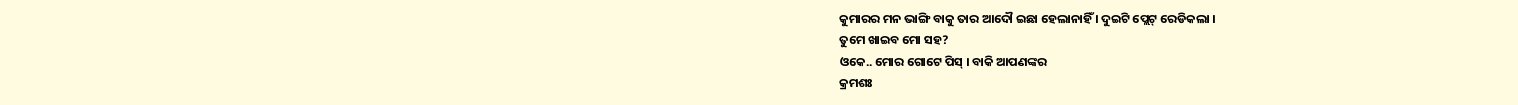କୁମାରର ମନ ଭାଙ୍ଗି ବାକୁ ତାର ଆଦୌ ଇଛା ହେଲାନାହିଁ । ଦୁଇଟି ପ୍ଲେଟ୍ ରେଡିକଲା ।
ତୁମେ ଖାଇବ ମୋ ସହ?
ଓକେ.. ମୋର ଗୋଟେ ପିସ୍ । ବାକି ଆପଣଙ୍କର
କ୍ରମଶଃ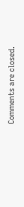Comments are closed.